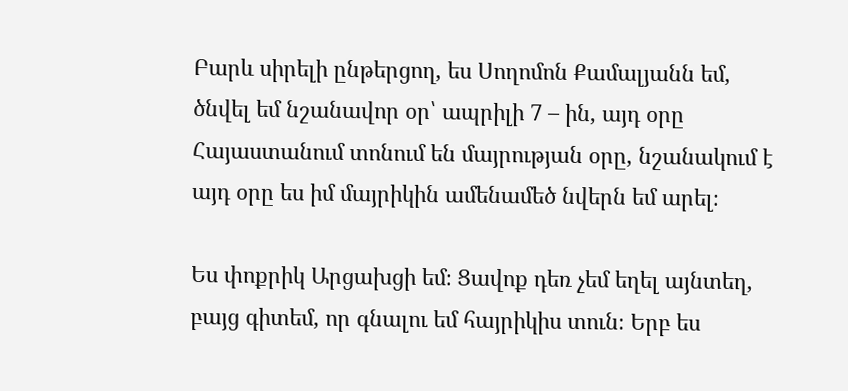Բարև սիրելի ընթերցող, ես Սողոմոն Քամալյանն եմ, ծնվել եմ նշանավոր օր՝ ապրիլի 7 – ին, այդ օրը Հայաստանում տոնում են մայրության օրը, նշանակում է այդ օրը ես իմ մայրիկին ամենամեծ նվերն եմ արել։

Ես փոքրիկ Արցախցի եմ։ Ցավոք դեռ չեմ եղել այնտեղ, բայց գիտեմ, որ գնալու եմ հայրիկիս տուն։ Երբ ես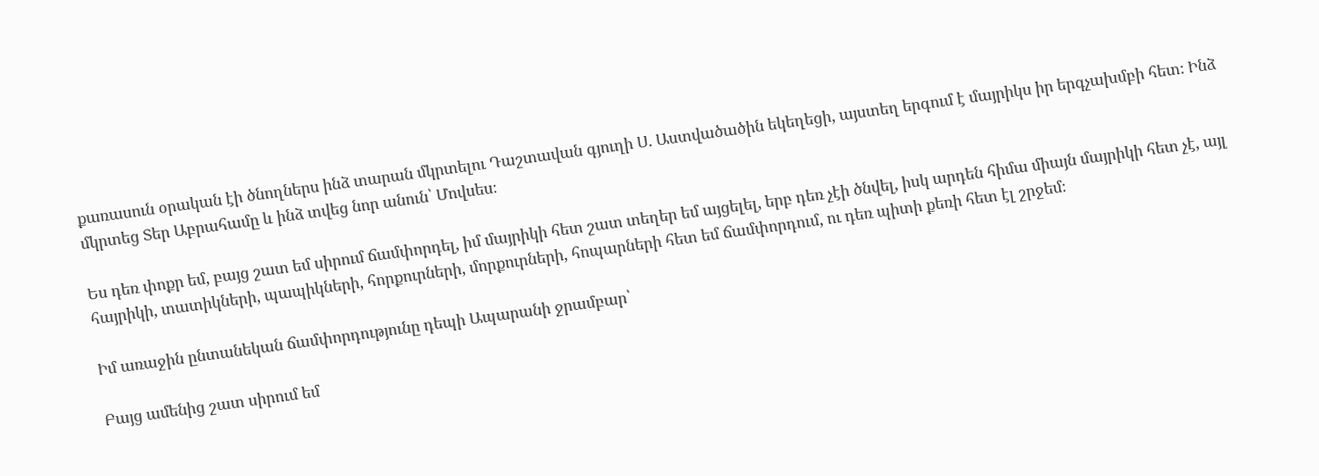քառասուն օրական էի ծնողներս ինձ տարան մկրտելու Դաշտավան գյուղի Ս․ Աստվածածին եկեղեցի, այստեղ երգում է մայրիկս իր երգչախմբի հետ։ Ինձ մկրտեց Տեր Աբրահամը և ինձ տվեց նոր անուն՝ Մովսես։

Ես դեռ փոքր եմ, բայց շատ եմ սիրում ճամփորդել, իմ մայրիկի հետ շատ տեղեր եմ այցելել, երբ դեռ չէի ծնվել, իսկ արդեն հիմա միայն մայրիկի հետ չէ, այլ հայրիկի, տատիկների, պապիկների, հորքուրների, մորքուրների, հոպարների հետ եմ ճամփորդում, ու դեռ պիտի քեռի հետ էլ շրջեմ։

Իմ առաջին ընտանեկան ճամփորդությունը դեպի Ապարանի ջրամբար՝

Բայց ամենից շատ սիրում եմ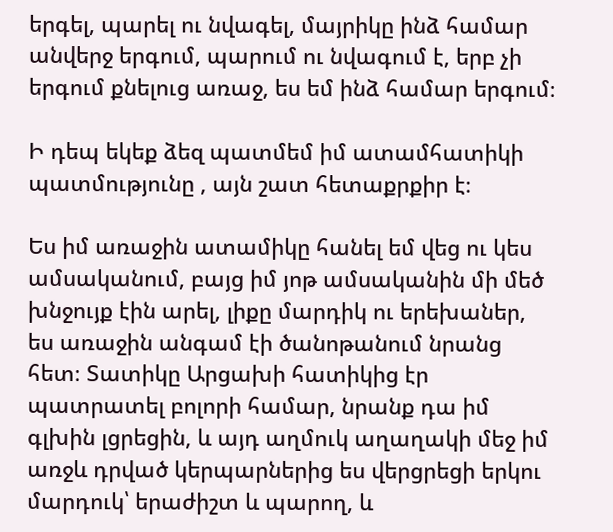երգել, պարել ու նվագել, մայրիկը ինձ համար անվերջ երգում, պարում ու նվագում է, երբ չի երգում քնելուց առաջ, ես եմ ինձ համար երգում։

Ի դեպ եկեք ձեզ պատմեմ իմ ատամհատիկի պատմությունը , այն շատ հետաքրքիր է։

Ես իմ առաջին ատամիկը հանել եմ վեց ու կես ամսականում, բայց իմ յոթ ամսականին մի մեծ խնջույք էին արել, լիքը մարդիկ ու երեխաներ, ես առաջին անգամ էի ծանոթանում նրանց հետ։ Տատիկը Արցախի հատիկից էր պատրատել բոլորի համար, նրանք դա իմ գլխին լցրեցին, և այդ աղմուկ աղաղակի մեջ իմ առջև դրված կերպարներից ես վերցրեցի երկու մարդուկ՝ երաժիշտ և պարող, և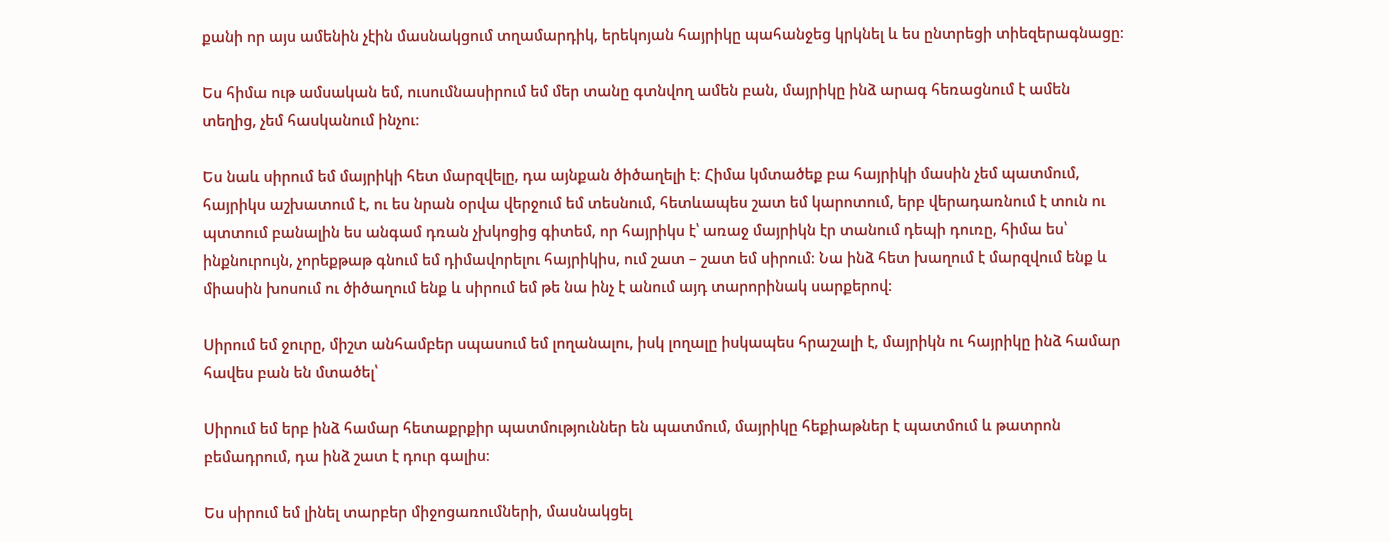քանի որ այս ամենին չէին մասնակցում տղամարդիկ, երեկոյան հայրիկը պահանջեց կրկնել և ես ընտրեցի տիեզերագնացը։

Ես հիմա ութ ամսական եմ, ուսումնասիրում եմ մեր տանը գտնվող ամեն բան, մայրիկը ինձ արագ հեռացնում է ամեն տեղից, չեմ հասկանում ինչու։

Ես նաև սիրում եմ մայրիկի հետ մարզվելը, դա այնքան ծիծաղելի է։ Հիմա կմտածեք բա հայրիկի մասին չեմ պատմում, հայրիկս աշխատում է, ու ես նրան օրվա վերջում եմ տեսնում, հետևապես շատ եմ կարոտում, երբ վերադառնում է տուն ու պտտում բանալին ես անգամ դռան չխկոցից գիտեմ, որ հայրիկս է՝ առաջ մայրիկն էր տանում դեպի դուռը, հիմա ես՝ ինքնուրույն, չորեքթաթ գնում եմ դիմավորելու հայրիկիս, ում շատ – շատ եմ սիրում։ Նա ինձ հետ խաղում է մարզվում ենք և միասին խոսում ու ծիծաղում ենք և սիրում եմ թե նա ինչ է անում այդ տարորինակ սարքերով։

Սիրում եմ ջուրը, միշտ անհամբեր սպասում եմ լողանալու, իսկ լողալը իսկապես հրաշալի է, մայրիկն ու հայրիկը ինձ համար հավես բան են մտածել՝

Սիրում եմ երբ ինձ համար հետաքրքիր պատմություններ են պատմում, մայրիկը հեքիաթներ է պատմում և թատրոն բեմադրում, դա ինձ շատ է դուր գալիս։

Ես սիրում եմ լինել տարբեր միջոցառումների, մասնակցել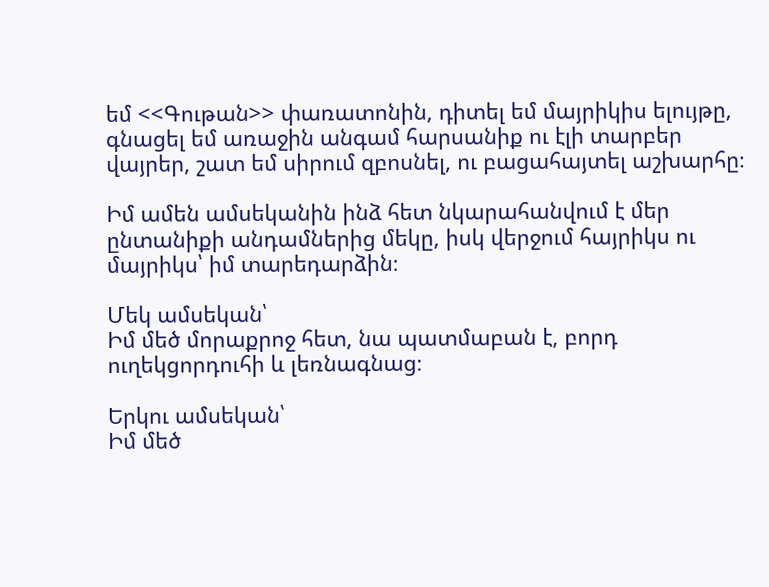եմ <<Գութան>> փառատոնին, դիտել եմ մայրիկիս ելույթը, գնացել եմ առաջին անգամ հարսանիք ու էլի տարբեր վայրեր, շատ եմ սիրում զբոսնել, ու բացահայտել աշխարհը։

Իմ ամեն ամսեկանին ինձ հետ նկարահանվում է մեր ընտանիքի անդամներից մեկը, իսկ վերջում հայրիկս ու մայրիկս՝ իմ տարեդարձին։

Մեկ ամսեկան՝
Իմ մեծ մորաքրոջ հետ, նա պատմաբան է, բորդ ուղեկցորդուհի և լեռնագնաց։

Երկու ամսեկան՝
Իմ մեծ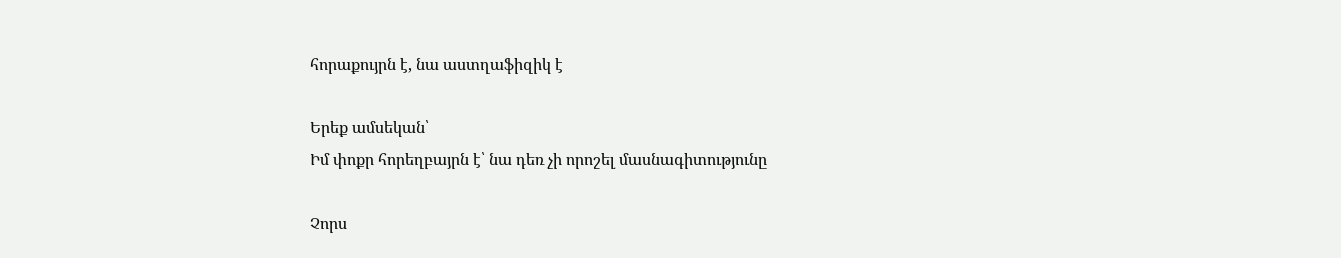հորաքույրն է, նա աստղաֆիզիկ է

Երեք ամսեկան՝
Իմ փոքր հորեղբայրն է՝ նա դեռ չի որոշել մասնագիտությունը

Չորս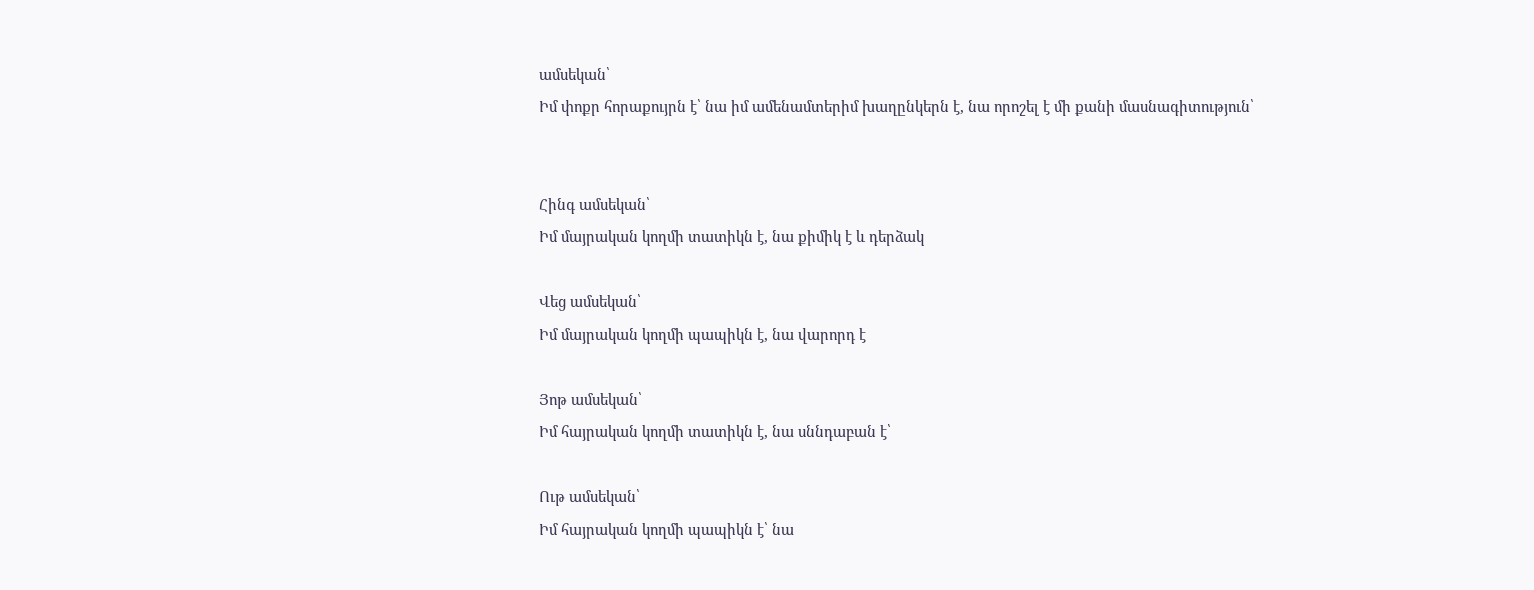ամսեկան՝
Իմ փոքր հորաքույրն է՝ նա իմ ամենամտերիմ խաղընկերն է, նա որոշել է մի քանի մասնագիտություն՝


Հինգ ամսեկան՝
Իմ մայրական կողմի տատիկն է, նա քիմիկ է և դերձակ

Վեց ամսեկան՝
Իմ մայրական կողմի պապիկն է, նա վարորդ է

Յոթ ամսեկան՝
Իմ հայրական կողմի տատիկն է, նա սննդաբան է՝

Ութ ամսեկան՝
Իմ հայրական կողմի պապիկն է՝ նա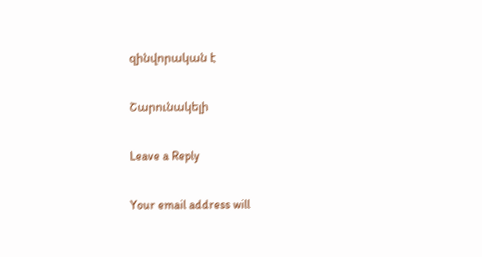զինվորական է

Շարունակելի

Leave a Reply

Your email address will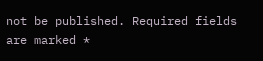not be published. Required fields are marked *